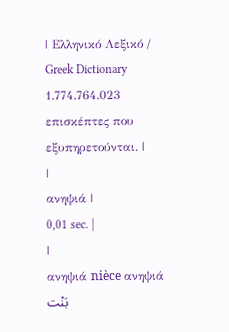| Ελληνικό Λεξικό / Greek Dictionary 1.774.764.023 επισκέπτες που εξυπηρετούνται. |
|
ανηψιά |
0,01 sec. |
|
ανηψιά nièce ανηψιά بَنْت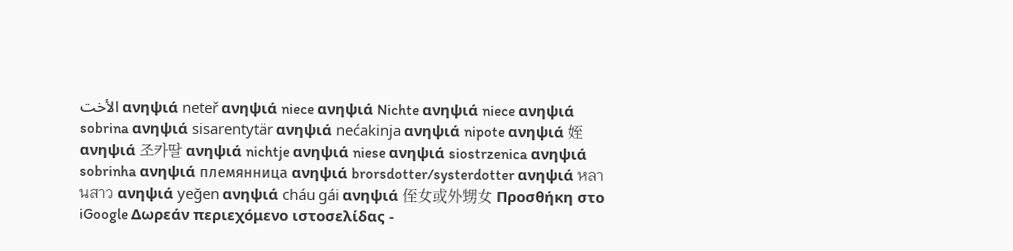الأخت ανηψιά neteř ανηψιά niece ανηψιά Nichte ανηψιά niece ανηψιά sobrina ανηψιά sisarentytär ανηψιά nećakinja ανηψιά nipote ανηψιά 姪 ανηψιά 조카딸 ανηψιά nichtje ανηψιά niese ανηψιά siostrzenica ανηψιά sobrinha ανηψιά племянница ανηψιά brorsdotter/systerdotter ανηψιά หลานสาว ανηψιά yeğen ανηψιά cháu gái ανηψιά 侄女或外甥女 Προσθήκη στο iGoogle Δωρεάν περιεχόμενο ιστοσελίδας -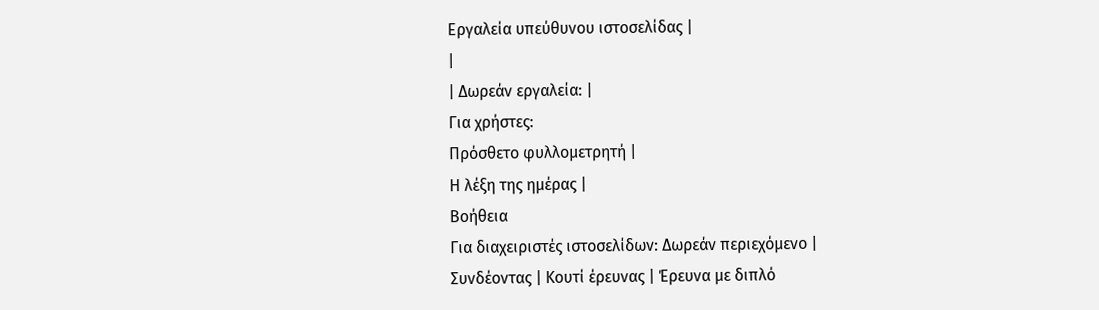Εργαλεία υπεύθυνου ιστοσελίδας |
|
| Δωρεάν εργαλεία: |
Για χρήστες:
Πρόσθετο φυλλομετρητή |
Η λέξη της ημέρας |
Βοήθεια
Για διαχειριστές ιστοσελίδων: Δωρεάν περιεχόμενο | Συνδέοντας | Κουτί έρευνας | Έρευνα με διπλό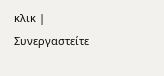κλικ | Συνεργαστείτε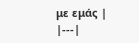με εμάς |
|---|